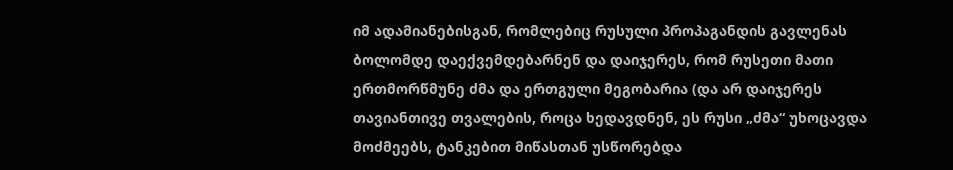იმ ადამიანებისგან, რომლებიც რუსული პროპაგანდის გავლენას ბოლომდე დაექვემდებარნენ და დაიჯერეს, რომ რუსეთი მათი ერთმორწმუნე ძმა და ერთგული მეგობარია (და არ დაიჯერეს თავიანთივე თვალების, როცა ხედავდნენ, ეს რუსი „ძმა“ უხოცავდა მოძმეებს, ტანკებით მიწასთან უსწორებდა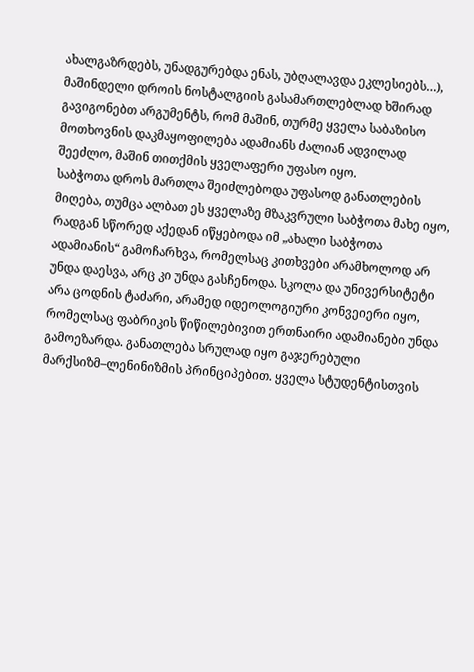ახალგაზრდებს, უნადგურებდა ენას, უბღალავდა ეკლესიებს…), მაშინდელი დროის ნოსტალგიის გასამართლებლად ხშირად გავიგონებთ არგუმენტს, რომ მაშინ, თურმე ყველა საბაზისო მოთხოვნის დაკმაყოფილება ადამიანს ძალიან ადვილად შეეძლო, მაშინ თითქმის ყველაფერი უფასო იყო.
საბჭოთა დროს მართლა შეიძლებოდა უფასოდ განათლების მიღება, თუმცა ალბათ ეს ყველაზე მზაკვრული საბჭოთა მახე იყო, რადგან სწორედ აქედან იწყებოდა იმ „ახალი საბჭოთა ადამიანის“ გამოჩარხვა, რომელსაც კითხვები არამხოლოდ არ უნდა დაესვა, არც კი უნდა გასჩენოდა. სკოლა და უნივერსიტეტი არა ცოდნის ტაძარი, არამედ იდეოლოგიური კონვეიერი იყო, რომელსაც ფაბრიკის წიწილებივით ერთნაირი ადამიანები უნდა გამოეზარდა. განათლება სრულად იყო გაჯერებული მარქსიზმ–ლენინიზმის პრინციპებით. ყველა სტუდენტისთვის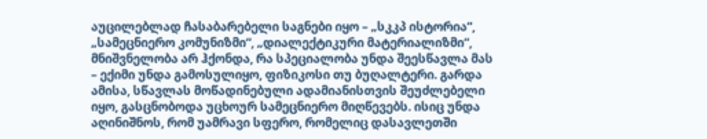აუცილებლად ჩასაბარებელი საგნები იყო – „სკკპ ისტორია“, „სამეცნიერო კომუნიზმი“, „დიალექტიკური მატერიალიზმი“, მნიშვნელობა არ ჰქონდა, რა სპეციალობა უნდა შეესწავლა მას – ექიმი უნდა გამოსულიყო, ფიზიკოსი თუ ბუღალტერი. გარდა ამისა, სწავლას მოწადინებული ადამიანისთვის შეუძლებელი იყო, გასცნობოდა უცხოურ სამეცნიერო მიღწევებს. ისიც უნდა აღინიშნოს, რომ უამრავი სფერო, რომელიც დასავლეთში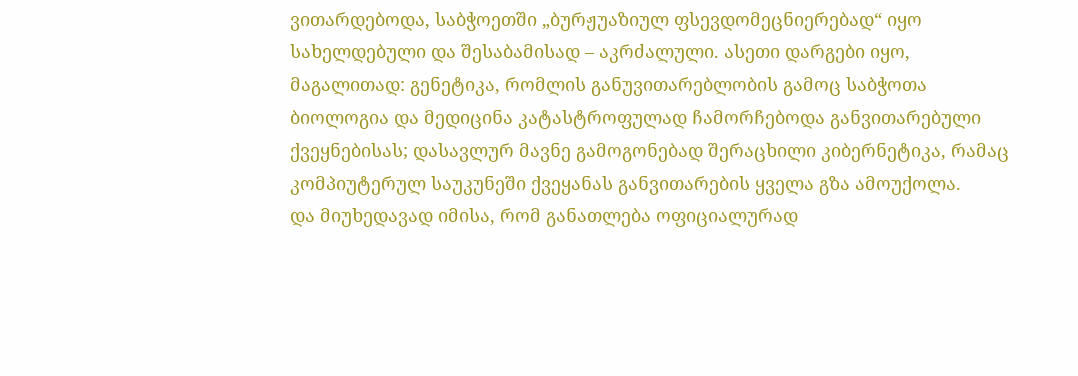ვითარდებოდა, საბჭოეთში „ბურჟუაზიულ ფსევდომეცნიერებად“ იყო სახელდებული და შესაბამისად – აკრძალული. ასეთი დარგები იყო, მაგალითად: გენეტიკა, რომლის განუვითარებლობის გამოც საბჭოთა ბიოლოგია და მედიცინა კატასტროფულად ჩამორჩებოდა განვითარებული ქვეყნებისას; დასავლურ მავნე გამოგონებად შერაცხილი კიბერნეტიკა, რამაც კომპიუტერულ საუკუნეში ქვეყანას განვითარების ყველა გზა ამოუქოლა.
და მიუხედავად იმისა, რომ განათლება ოფიციალურად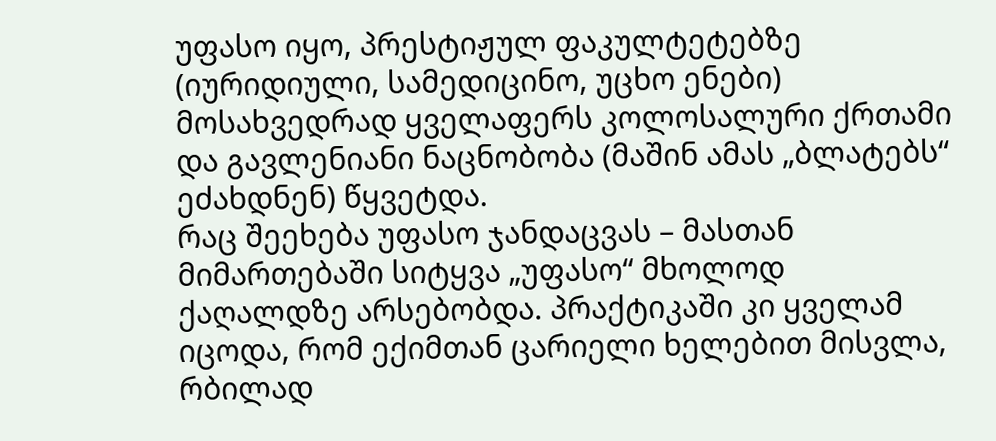უფასო იყო, პრესტიჟულ ფაკულტეტებზე (იურიდიული, სამედიცინო, უცხო ენები) მოსახვედრად ყველაფერს კოლოსალური ქრთამი და გავლენიანი ნაცნობობა (მაშინ ამას „ბლატებს“ ეძახდნენ) წყვეტდა.
რაც შეეხება უფასო ჯანდაცვას – მასთან მიმართებაში სიტყვა „უფასო“ მხოლოდ ქაღალდზე არსებობდა. პრაქტიკაში კი ყველამ იცოდა, რომ ექიმთან ცარიელი ხელებით მისვლა, რბილად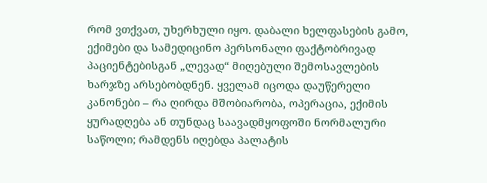რომ ვთქვათ, უხერხული იყო. დაბალი ხელფასების გამო, ექიმები და სამედიცინო პერსონალი ფაქტობრივად პაციენტებისგან „ლევად“ მიღებული შემოსავლების ხარჯზე არსებობდნენ. ყველამ იცოდა დაუწერელი კანონები – რა ღირდა მშობიარობა, ოპერაცია, ექიმის ყურადღება ან თუნდაც საავადმყოფოში ნორმალური საწოლი; რამდენს იღებდა პალატის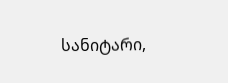სანიტარი,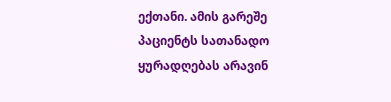ექთანი. ამის გარეშე პაციენტს სათანადო ყურადღებას არავინ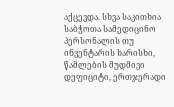აქცევდა. სხვა საკითხია საბჭოთა სამედიცინო პერსონალის თუ ინვენტარის ხარისხი, წამლების მუდმივი დეფიციტი, ერთჯერადი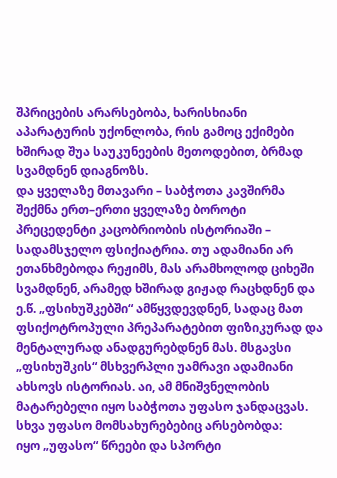შპრიცების არარსებობა, ხარისხიანი აპარატურის უქონლობა, რის გამოც ექიმები ხშირად შუა საუკუნეების მეთოდებით, ბრმად სვამდნენ დიაგნოზს.
და ყველაზე მთავარი – საბჭოთა კავშირმა შექმნა ერთ–ერთი ყველაზე ბოროტი პრეცედენტი კაცობრიობის ისტორიაში – სადამსჯელო ფსიქიატრია. თუ ადამიანი არ ეთანხმებოდა რეჟიმს, მას არამხოლოდ ციხეში სვამდნენ, არამედ ხშირად გიჟად რაცხდნენ და ე.წ. „ფსიხუშკებში“ ამწყვდევდნენ, სადაც მათ ფსიქოტროპული პრეპარატებით ფიზიკურად და მენტალურად ანადგურებდნენ მას. მსგავსი „ფსიხუშკის“ მსხვერპლი უამრავი ადამიანი ახსოვს ისტორიას. აი, ამ მნიშვნელობის მატარებელი იყო საბჭოთა უფასო ჯანდაცვას.
სხვა უფასო მომსახურებებიც არსებობდა:
იყო „უფასო“ წრეები და სპორტი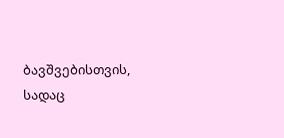ბავშვებისთვის, სადაც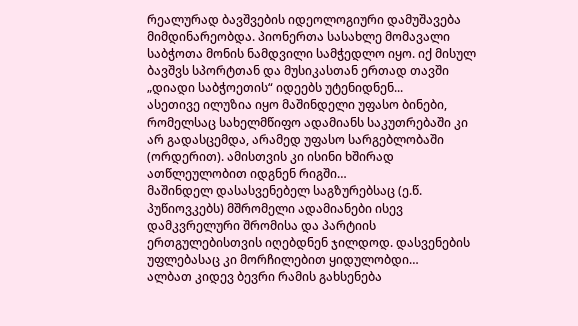რეალურად ბავშვების იდეოლოგიური დამუშავება მიმდინარეობდა. პიონერთა სასახლე მომავალი საბჭოთა მონის ნამდვილი სამჭედლო იყო. იქ მისულ ბავშვს სპორტთან და მუსიკასთან ერთად თავში „დიადი საბჭოეთის“ იდეებს უტენიდნენ...
ასეთივე ილუზია იყო მაშინდელი უფასო ბინები, რომელსაც სახელმწიფო ადამიანს საკუთრებაში კი არ გადასცემდა, არამედ უფასო სარგებლობაში (ორდერით). ამისთვის კი ისინი ხშირად ათწლეულობით იდგნენ რიგში…
მაშინდელ დასასვენებელ საგზურებსაც (ე.წ. პუწიოვკებს) მშრომელი ადამიანები ისევ დამკვრელური შრომისა და პარტიის ერთგულებისთვის იღებდნენ ჯილდოდ. დასვენების უფლებასაც კი მორჩილებით ყიდულობდი…
ალბათ კიდევ ბევრი რამის გახსენება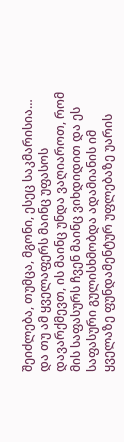შეიძლება, თუმცა, მგონი, ესეც საკმარისია…
და თუ ამ ყველაფერს მაინც უფასოს დავარქმევთ, ის მაინც უნდა ვაღიაროთ, რომ მის საფასურს ჩვენ მაინც ვიხდიდით და ეს საფასური გულისხმობდა ადამიანის იმ ყველაზე ფუნდამენტურ უფლებაზე უარის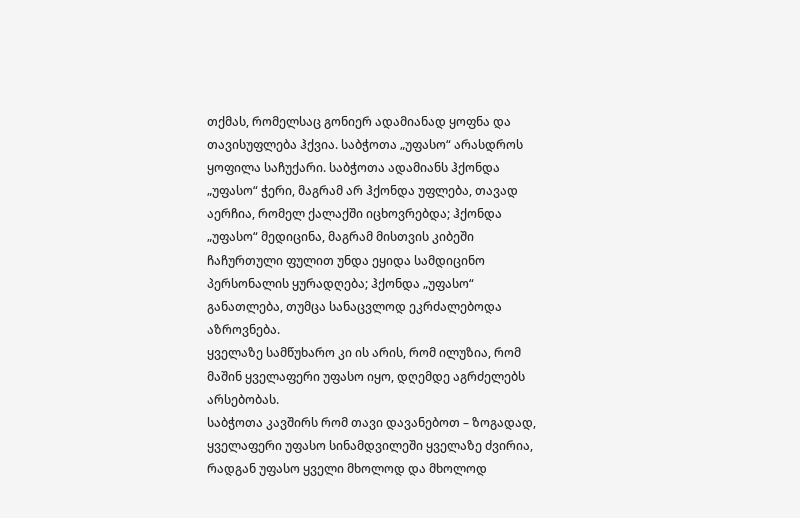თქმას, რომელსაც გონიერ ადამიანად ყოფნა და თავისუფლება ჰქვია. საბჭოთა „უფასო“ არასდროს ყოფილა საჩუქარი. საბჭოთა ადამიანს ჰქონდა „უფასო“ ჭერი, მაგრამ არ ჰქონდა უფლება, თავად აერჩია, რომელ ქალაქში იცხოვრებდა; ჰქონდა „უფასო“ მედიცინა, მაგრამ მისთვის კიბეში ჩაჩურთული ფულით უნდა ეყიდა სამდიცინო პერსონალის ყურადღება; ჰქონდა „უფასო“ განათლება, თუმცა სანაცვლოდ ეკრძალებოდა აზროვნება.
ყველაზე სამწუხარო კი ის არის, რომ ილუზია, რომ მაშინ ყველაფერი უფასო იყო, დღემდე აგრძელებს არსებობას.
საბჭოთა კავშირს რომ თავი დავანებოთ – ზოგადად, ყველაფერი უფასო სინამდვილეში ყველაზე ძვირია, რადგან უფასო ყველი მხოლოდ და მხოლოდ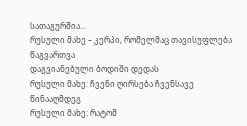სათაგურშია…
რუსული მახე – კერპი, რომელმაც თავისუფლება წაგვართვა
დაგვიანებული ბოდიში დედას
რუსული მახე: ჩვენი ღირსება ჩვენსავე წინააღმდეგ
რუსული მახე: რატომ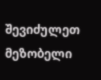შევიძულეთ მეზობელი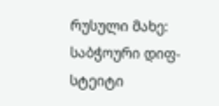რუსული მახე: საბჭოური დიფ-სტეიტი